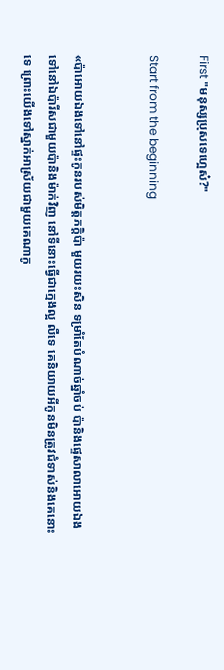First "មនុស្សប្រុសទេហ្អេស៎?"

Start from the beginning


«ប៉ាអោយឯងទៅនៅផ្ទះកូនរបស់មិត្តភក្តិប៉ា មួយរយះសិន ទម្រាំតែបំណាច់ឆ្នាំចប់ ប៉ានិងផ្ទេសាលាអោយឯង ទៅនៅឯប៉ារីសជាមួយប៉ានិងម៉ាក់វិញ នៅទីនោះធ្វើជាក្មេងល្អ លឺទេ គេនិយាយអីកូនមិនត្រូវជំទាស់និងគេនោះទេ ព្រោះយើងទៅស្នាក់អាស្រ័យជាមួយគេណាកូ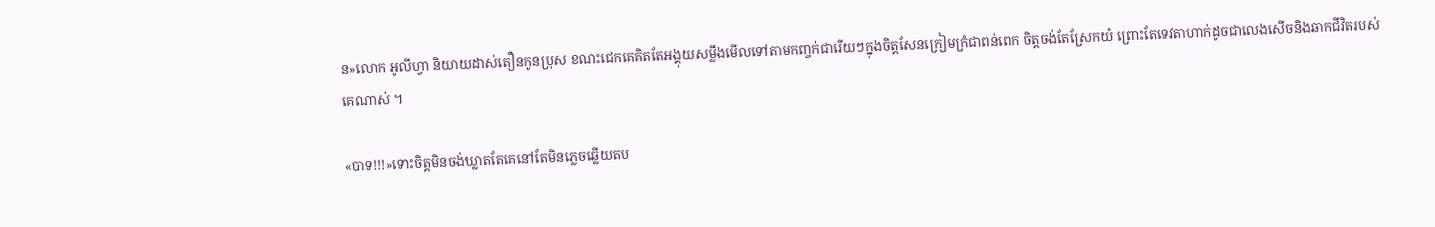ន»លោក អូលីហ្វា និយាយដាស់តឿនកូនប្រុស ខណះជេកគេគិតតែអង្គុយសម្លឹងមើលទៅតាមកញ្ចក់ជារើយៗក្នុងចិត្តសែនក្រៀមក្រំជាពន់ពេក ចិត្តចង់តែស្រែកយំ ព្រោះតែទេវតាហាក់ដូចជាលេងសើចនិងឆាកជីវិតរបស់គេណាស់ ។

«បាទ!!!»ទោះចិត្តមិនចង់ឃ្លាតតែគេនៅតែមិនភ្លេចឆ្លើយតប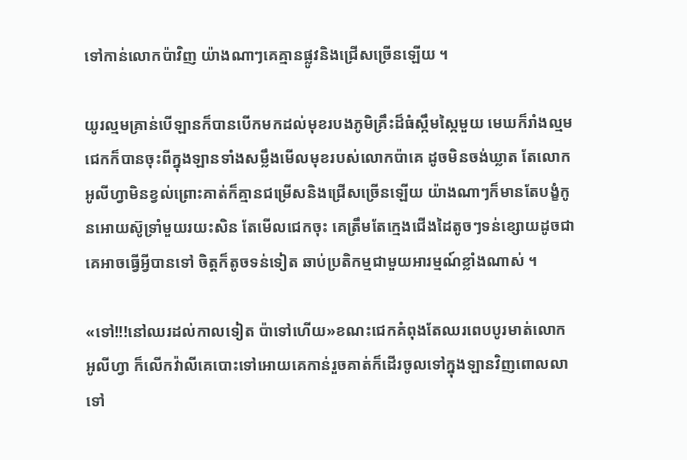ទៅកាន់លោកប៉ាវិញ យ៉ាងណាៗគេគ្មានផ្លូវនិងជ្រើសច្រើនឡើយ ។

យូរល្មមគ្រាន់បើឡានក៏បានបើកមកដល់មុខរបងភូមិគ្រឹះដ៏ធំស្កឹមស្កៃមួយ មេឃក៏រាំងល្មម ជេកក៏បានចុះពីក្នុងឡានទាំងសម្លឹងមើលមុខរបស់លោកប៉ាគេ ដូចមិនចង់ឃ្លាត តែលោក អូលីហ្វាមិនខ្វល់ព្រោះគាត់ក៏គ្មានជម្រើសនិងជ្រើសច្រើនឡើយ យ៉ាងណាៗក៏មានតែបង្ខំកូនអោយស៊ូទ្រាំមួយរយះសិន តែមើលជេកចុះ គេត្រឹមតែក្មេងជើងដៃតូចៗទន់ខ្សោយដូចជាគេអាចធ្វើអ្វីបានទៅ ចិត្តក៏តូចទន់ទៀត ឆាប់ប្រតិកម្មជាមួយអារម្មណ៍ខ្លាំងណាស់ ។

«ទៅ!!!នៅឈរដល់កាលទៀត ប៉ាទៅហើយ»ខណះជេកគំពុងតែឈរពេបបូរមាត់លោក អូលីហ្វា ក៏លើកវ៉ាលីគេបោះទៅអោយគេកាន់រួចគាត់ក៏ដើរចូលទៅក្នុងឡានវិញពោលលាទៅ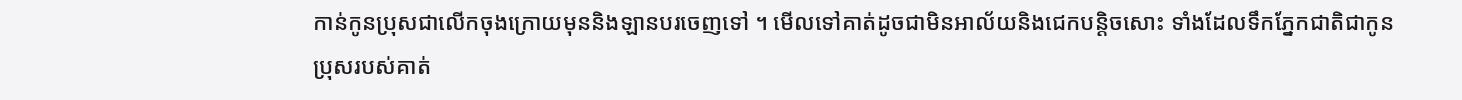កាន់កូនប្រុសជាលើកចុងក្រោយមុននិងឡានបរចេញទៅ ។ មើលទៅគាត់ដូចជាមិនអាល័យនិងជេកបន្តិចសោះ ទាំងដែលទឹកភ្នែកជាតិជាកូនប្រុសរបស់គាត់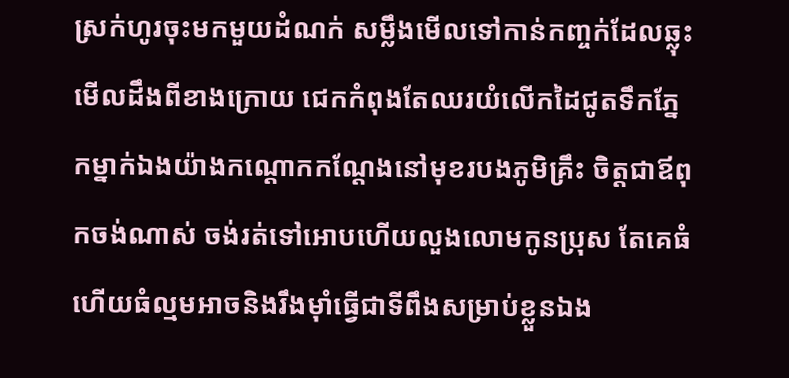ស្រក់ហូរចុះមកមួយដំណក់ សម្លឹងមើលទៅកាន់កញ្ចក់ដែលឆ្លុះមើលដឹងពីខាងក្រោយ ជេកកំពុងតែឈរយំលើកដៃជូតទឹកភ្នែកម្នាក់ឯងយ៉ាងកណ្តោកកណ្តែងនៅមុខរបងភូមិគ្រឹះ ចិត្តជាឪពុកចង់ណាស់ ចង់រត់ទៅអោបហើយលួងលោមកូនប្រុស តែគេធំហើយធំល្មមអាចនិងរឹងម៉ាំធ្វើជាទីពឹងសម្រាប់ខ្លួនឯង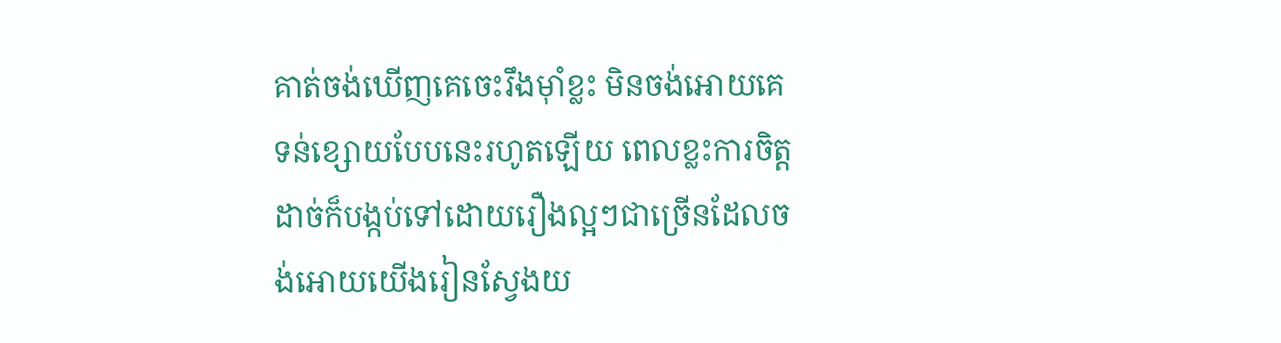គាត់ចង់ឃើញគេចេះរឹងម៉ាំខ្លះ មិនចង់អោយគេទន់ខ្សោយបែបនេះរហូតឡើយ ពេលខ្លះការចិត្តដាច់ក៏បង្កប់ទៅដោយរឿងល្អៗជាច្រើនដែលចង់អោយយើងរៀនស្វែងយ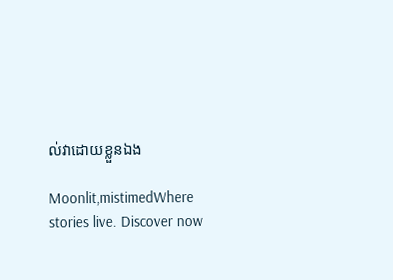ល់វាដោយខ្លួនឯង

Moonlit,mistimedWhere stories live. Discover now